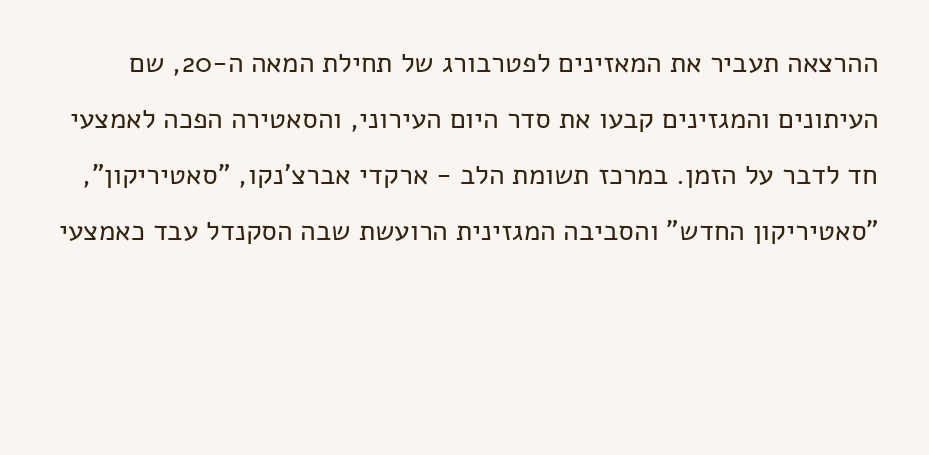ההרצאה תעביר את המאזינים לפטרבורג של תחילת המאה ה-20, שם העיתונים והמגזינים קבעו את סדר היום העירוני, והסאטירה הפכה לאמצעי חד לדבר על הזמן. במרכז תשומת הלב - ארקדי אברצ'נקו, "סאטיריקון", "סאטיריקון החדש" והסביבה המגזינית הרועשת שבה הסקנדל עבד כאמצעי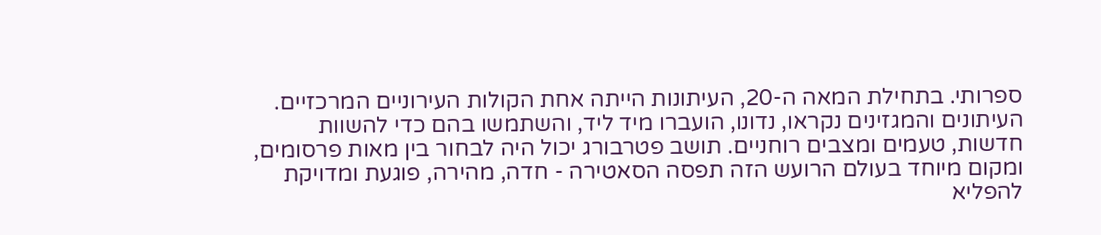ספרותי. בתחילת המאה ה-20, העיתונות הייתה אחת הקולות העירוניים המרכזיים. העיתונים והמגזינים נקראו, נדונו, הועברו מיד ליד, והשתמשו בהם כדי להשוות חדשות, טעמים ומצבים רוחניים. תושב פטרבורג יכול היה לבחור בין מאות פרסומים, ומקום מיוחד בעולם הרועש הזה תפסה הסאטירה - חדה, מהירה, פוגעת ומדויקת להפליא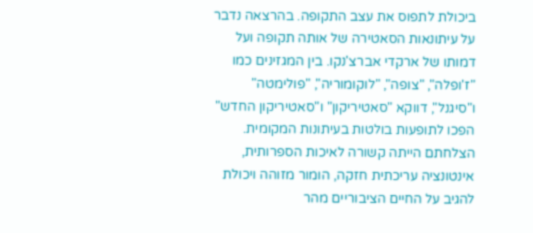ביכולת לתפוס את עצב התקופה. בהרצאה נדבר על עיתונאות הסאטירה של אותה תקופה ועל דמותו של ארקדי אברצ'נקו. בין המגזינים כמו "ז'ופלה", "צופה", "לוקומוריה", "פולימטה" ו"סיגנל", דווקא "סאטיריקון" ו"סאטיריקון החדש" הפכו לתופעות בולטות בעיתונות המקומית. הצלחתם הייתה קשורה לאיכות הספרותית, אינטונציה עריכתית חזקה, הומור מזוהה ויכולת להגיב על החיים הציבוריים מהר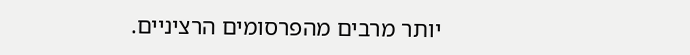יותר מרבים מהפרסומים הרציניים.